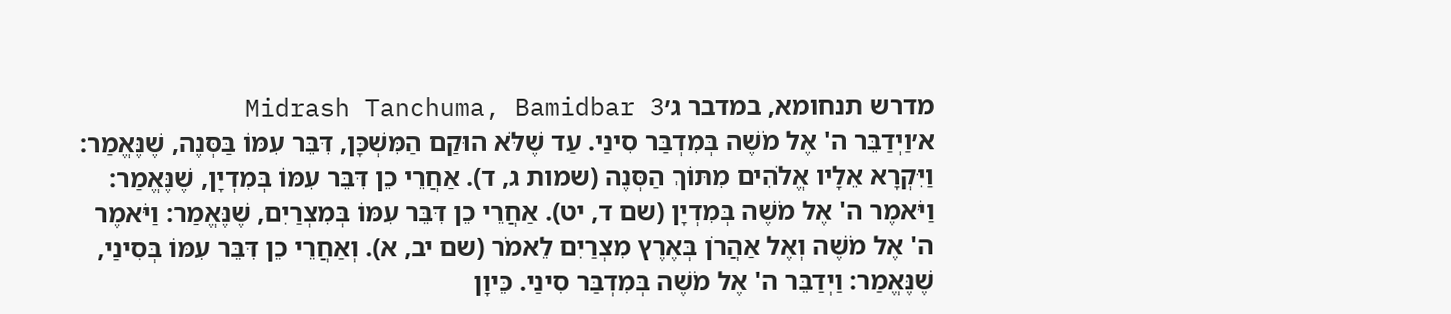מדרש תנחומא, במדבר ג׳Midrash Tanchuma, Bamidbar 3
א׳וַיְדַבֵּר ה' אֶל מֹשֶׁה בְּמִדְבַּר סִינַי. עַד שֶׁלֹּא הוּקַם הַמִּשְׁכָּן, דִּבֵּר עִמּוֹ בַּסְּנֶה, שֶׁנֶּאֱמַר: וַיִּקְרָא אֵלָיו אֱלֹהִים מִתּוֹךְ הַסְּנֶה (שמות ג, ד). אַחֲרֵי כֵן דִּבֵּר עִמּוֹ בְּמִדְיָן, שֶׁנֶּאֱמַר: וַיֹּאמֶר ה' אֶל מֹשֶׁה בְּמִדְיָן (שם ד, יט). אַחֲרֵי כֵן דִּבֵּר עִמּוֹ בְּמִצְרַיִם, שֶׁנֶּאֱמַר: וַיֹּאמֶר ה' אֶל מֹשֶׁה וְאֶל אַהֲרֹן בְּאֶרֶץ מִצְרַיִם לֵאמֹר (שם יב, א). וְאַחֲרֵי כֵן דִּבֵּר עִמּוֹ בְּסִינַי, שֶׁנֶּאֱמַר: וַיְדַבֵּר ה' אֶל מֹשֶׁה בְּמִדְבַּר סִינַי. כֵּיוָן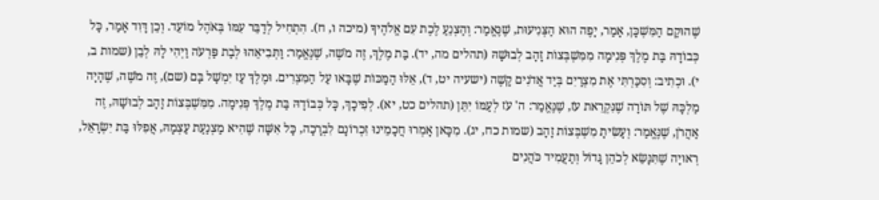שֶׁהוּקַם הַמִּשְׁכָּן, אָמַר, יָפֶה הוּא הַצְּנִיעוּת, שֶׁנֶּאֱמַר: וְהַצְנֵעַ לֶכֶת עִם אֱלֹהֶיךָ (מיכה ו, ח). הִתְחִיל לְדַבֵּר עִמּוֹ בְּאֹהֶל מוֹעֵד. וְכֵן דָּוִד אָמַר, כָּל כְּבוֹדָהּ בַּת מֶלֶךְ פְּנִימָה מִמִּשְׁבְּצוֹת זָהָב לְבוּשָׁהּ (תהלים מה, יד). בַּת מֶלֶךְ, זֶה מֹשֶׁה, שֶׁנֶּאֱמַר: וַתְּבִיאֵהוּ לְבַת פַּרְעֹה וַיְהִי לָהּ לְבֵן (שמות ב, י). וּכְתִיב: וְסִכַּרְתִּי אֶת מִצְרַיִם בְּיַד אֲדֹנִים קָשֶׁה (ישעיה יט, ד), אֵלּוּ הַמַּכּוֹת שֶׁבָּאוּ עַל הַמִּצְרִים. וּמֶלֶךְ עַז יִמְשָׁל בָּם (שם), זֶה מֹשֶׁה, שֶׁהָיָה מַלְכָּהּ שֶׁל תּוֹרָה שֶׁנִּקְרֵאת עֹז, שֶׁנֶּאֱמַר: ה' עֹז לְעַמּוֹ יִתֵּן (תהלים כט, יא). לְפִיכָךְ, כָּל כְּבוֹדָהּ בַּת מֶלֶךְ פְּנִימָה. מִמִּשְׁבְּצוֹת זָהָב לְבוּשָׁהּ, זֶה אַהֲרֹן, שֶׁנֶּאֱמַר: וְעָשִׂיתָ מִשְׁבְּצוֹת זָהָב (שמות כח, יג). מִכָּאן אָמְרוּ חֲכָמֵינוּ זִכְרוֹנָם לִבְרָכָה, כָּל אִשָּׁה שֶׁהִיא מַצְנַעַת עַצְמָהּ, אֲפִלּוּ בַּת יִשְׂרָאֵל, רְאוּיָה שֶׁתִּנָּשֵׂא לְכֹהֵן גָּדוֹל וְתַעֲמִיד כֹּהֲנִים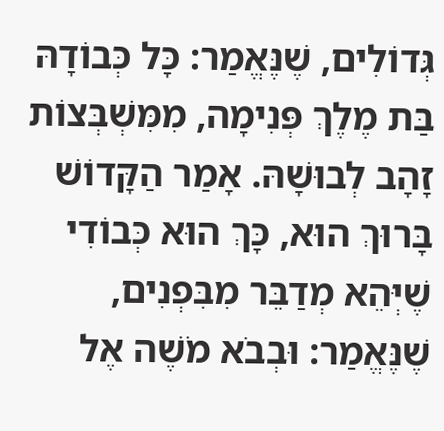גְּדוֹלִים, שֶׁנֶּאֱמַר: כָּל כְּבוֹדָהּ בַּת מֶלֶךְ פְּנִימָה, מִמִּשְׁבְּצוֹת זָהָב לְבוּשָׁהּ. אָמַר הַקָּדוֹשׁ בָּרוּךְ הוּא, כָּךְ הוּא כְּבוֹדִי שֶׁיְּהֵא מְדַבֵּר מִבִּפְנִים, שֶׁנֶּאֱמַר: וּבְבֹא מֹשֶׁה אֶל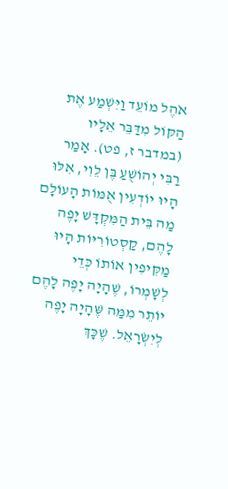אֹהֶל מוֹעֵד וַיִּשְׁמַע אֶת הַקּוֹל מִדַּבֵּר אֵלָיו (במדבר ז, פט). אָמַר רַבִּי יְהוֹשֻׁעַ בֶּן לֵוִי, אִלּוּ הָיוּ יוֹדְעִין אֻמּוֹת הָעוֹלָם מַה בֵּית הַמִּקְדָּשׁ יָפֶה לָהֶם, קַסְטוֹרִיּוֹת הָיוּ מַקִּיפִין אוֹתוֹ כְּדֵי לְשָׁמְרוֹ, שֶׁהָיָה יָפֶה לָהֶם יוֹתֵר מִמַּה שֶּׁהָיָה יָפֶה לְיִשְׂרָאֵל. שֶׁכָּךְ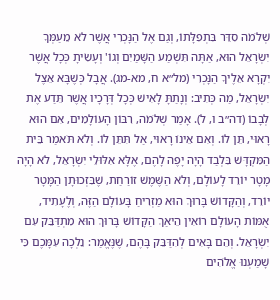שְׁלֹמֹה סִדֵּר בִּתְפִלָּתוֹ, וְגַם אֶל הַנָּכְרִי אֲשֶׁר לֹא מֵעַמְּךָ יִשְׂרָאֵל הוּא, אַתָּה תִּשְׁמַע הַשָּׁמַיִם וְגוֹ' וְעָשִׂיתָ כְּכָל אֲשֶׁר יִקְרָא אֵלֶיךָ הַנָּכְרִי (מל״א ח, מא-מג). אֲבָל כְּשֶׁבָּא אֵצֶל יִשְׂרָאֵל, מַה כְּתִיב: וְנָתַתָּ לָאִישׁ כְּכָל דְּרָכָיו אֲשֶׁר תֵּדַע אֶת לְבָבוֹ (דה״ב ו, ל). אָמַר שְׁלֹמֹה, רִבּוֹן הָעוֹלָמִים, אִם הוּא רָאוּי, תֵּן לוֹ. וְאִם אֵינוֹ רָאוּי, אַל תִּתֵּן לוֹ. וְלֹא תֹּאמַר בֵּית הַמִּקְדָּשׁ בִּלְבַד הָיָה יָפֶה לָהֶם, אֶלָּא אִלּוּלֵי יִשְׂרָאֵל, לֹא הָיָה מָטָר יוֹרֵד לָעוֹלָם, וְלֹא הַשֶּׁמֶשׁ זוֹרַחַת, שֶׁבִּזְכוּתָן הַמָּטָר יוֹרֵד, וְהַקָּדוֹשׁ בָּרוּךְ הוּא מַזְרִיחַ בָּעוֹלָם הַזֶּה, וְלֶעָתִיד, אֻמּוֹת הָעוֹלָם רוֹאִין הֵיאַךְ הַקָּדוֹשׁ בָּרוּךְ הוּא מִתְדַּבֵּק עִם יִשְׂרָאֵל. וְהֵם בָּאִים לְהִדַּבֵּק בָּהֶם, שֶׁנֶּאֱמַר: נֵלְכָה עִמָּכֶם כִּי שָׁמַעְנוּ אֱלֹהִים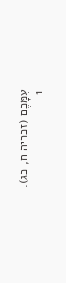עִמָּכֶם (זכריה ח, כג).
1